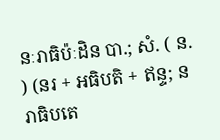នៈរាធិប៉ៈដិន បា.; សំ. ( ន. ) (នរ + អធិបតិ + ឥន្ទ; នរាធិបតេ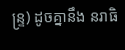ន្រ្ទ) ដូចគ្នានឹង នរាធិ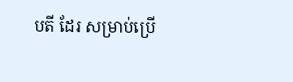បតី ដែរ សម្រាប់ប្រើ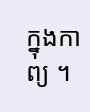ក្នុងកាព្យ ។